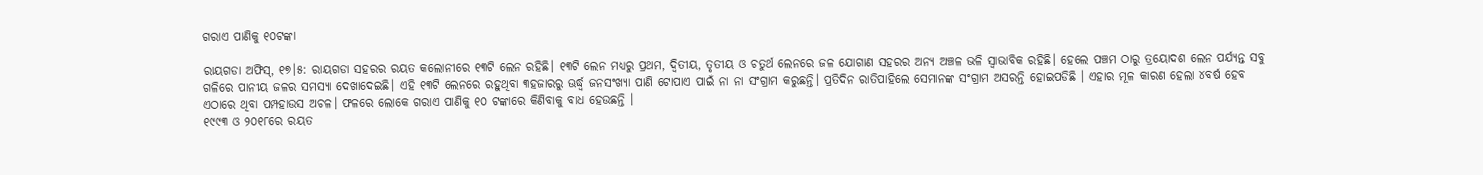ଗରାଏ ପାଣିକୁ ୧୦ଟଙ୍କା

ରାୟଗଡା ଅଫିସ୍‌, ୧୭।୫: ରାୟଗଡା ସହରର ରୟତ କଲୋନୀରେ ୧୩ଟି ଲେନ ରହିଛି। ୧୩ଟି ଲେନ ମଧ୍ୟରୁ ପ୍ରଥମ, ଦ୍ୱିତୀୟ, ତୃତୀୟ ଓ ଚତୁର୍ଥ ଲେନରେ ଜଳ ଯୋଗାଣ ସହରର ଅନ୍ୟ ଅଞ୍ଚଳ ଭଳି ସ୍ବାଭାବିକ ରହିଛି। ହେଲେ ପଞ୍ଚମ ଠାରୁ ତ୍ରୟୋଦଶ ଲେନ ପର୍ଯ୍ୟନ୍ତ ସବୁ ଗଳିରେ ପାନୀୟ ଜଳର ସମସ୍ୟା ଦେଖାଦେଇଛି। ଏହି ୧୩ଟି ଲେନରେ ରହୁଥିବା ୩ହଜାରରୁ ଊର୍ଦ୍ଧ୍ୱ ଜନସଂଖ୍ୟା ପାଣି ଟୋପାଏ ପାଇଁ ନା ନା ସଂଗ୍ରାମ କରୁଛନ୍ତି। ପ୍ରତିଦିନ ରାତିପାହିଲେ ସେମାନଙ୍କ ସଂଗ୍ରାମ ଅସରନ୍ତି ହୋଇପଡିଛି । ଏହାର ମୂଳ କାରଣ ହେଲା ୪ବର୍ଷ ହେବ ଏଠାରେ ଥିବା ପମ୍ପହାଉସ ଅଚଳ। ଫଳରେ ଲୋକେ ଗରାଏ ପାଣିକୁ ୧୦ ଟଙ୍କାରେ କିଣିବାକୁ ବାଧ ହେଉଛନ୍ତି ।
୧୯୯୩ ଓ ୨୦୧୮ରେ ରୟତ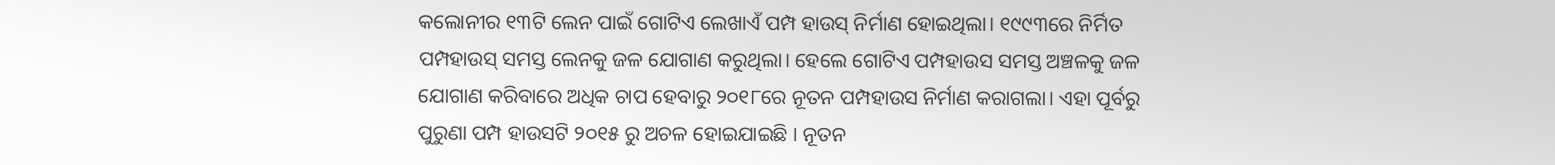କଲୋନୀର ୧୩ଟି ଲେନ ପାଇଁ ଗୋଟିଏ ଲେଖାଏଁ ପମ୍ପ ହାଉସ୍‌ ନିର୍ମାଣ ହୋଇଥିଲା। ୧୯୯୩ରେ ନିର୍ମିତ ପମ୍ପହାଉସ୍‌ ସମସ୍ତ ଲେନକୁ ଜଳ ଯୋଗାଣ କରୁଥିଲା। ହେଲେ ଗୋଟିଏ ପମ୍ପହାଉସ ସମସ୍ତ ଅଞ୍ଚଳକୁ ଜଳ ଯୋଗାଣ କରିବାରେ ଅଧିକ ଚାପ ହେବାରୁ ୨୦୧୮ରେ ନୂତନ ପମ୍ପହାଉସ ନିର୍ମାଣ କରାଗଲା। ଏହା ପୂର୍ବରୁ ପୁରୁଣା ପମ୍ପ ହାଉସଟି ୨୦୧୫ ରୁ ଅଚଳ ହୋଇଯାଇଛି । ନୂତନ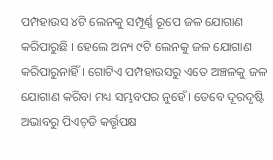ପମ୍ପହାଉସ ୪ଟି ଲେନକୁ ସମ୍ପୂର୍ଣ୍ଣ ରୂପେ ଜଳ ଯୋଗାଣ କରିପାରୁଛି । ହେଲେ ଅନ୍ୟ ୯ଟି ଲେନକୁ ଜଳ ଯୋଗାଣ କରିପାରୁନାହିଁ । ଗୋଟିଏ ପମ୍ପହାଉସରୁ ଏତେ ଅଞ୍ଚଳକୁ ଜଳ ଯୋଗାଣ କରିବା ମଧ୍ୟ ସମ୍ଭବପର ନୁହେଁ। ତେବେ ଦୂରଦୃଷ୍ଟି ଅଭାବରୁ ପିଏଚ୍‌ଡି କର୍ତ୍ତୃପକ୍ଷ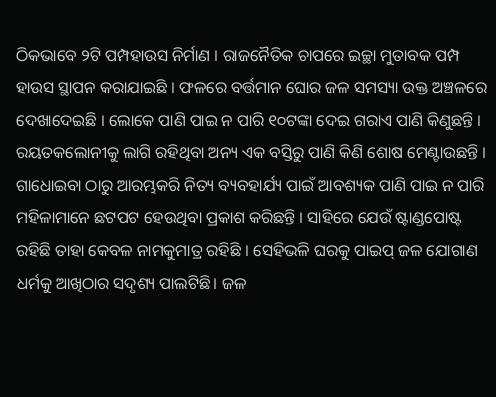ଠିକଭାବେ ୨ଟି ପମ୍ପହାଉସ ନିର୍ମାଣ । ରାଜନୈତିକ ଚାପରେ ଇଚ୍ଛା ମୁତାବକ ପମ୍ପ ହାଉସ ସ୍ଥାପନ କରାଯାଇଛି । ଫଳରେ ବର୍ତ୍ତମାନ ଘୋର ଜଳ ସମସ୍ୟା ଉକ୍ତ ଅଞ୍ଚଳରେ ଦେଖାଦେଇଛି । ଲୋକେ ପାଣି ପାଇ ନ ପାରି ୧୦ଟଙ୍କା ଦେଇ ଗରାଏ ପାଣି କିଣୁଛନ୍ତି । ରୟତକଲୋନୀକୁ ଲାଗି ରହିଥିବା ଅନ୍ୟ ଏକ ବସ୍ତିରୁ ପାଣି କିଣି ଶୋଷ ମେଣ୍ଟାଉଛନ୍ତି । ଗାଧୋଇବା ଠାରୁ ଆରମ୍ଭକରି ନିତ୍ୟ ବ୍ୟବହାର୍ଯ୍ୟ ପାଇଁ ଆବଶ୍ୟକ ପାଣି ପାଇ ନ ପାରି ମହିଳାମାନେ ଛଟପଟ ହେଉଥିବା ପ୍ରକାଶ କରିଛନ୍ତି । ସାହିରେ ଯେଉଁ ଷ୍ଟାଣ୍ଡପୋଷ୍ଟ ରହିଛି ତାହା କେବଳ ନାମକୁମାତ୍ର ରହିଛି । ସେହିଭଳି ଘରକୁ ପାଇପ୍‌ ଜଳ ଯୋଗାଣ ଧର୍ମକୁ ଆଖିଠାର ସଦୃଶ୍ୟ ପାଲଟିଛି। ଜଳ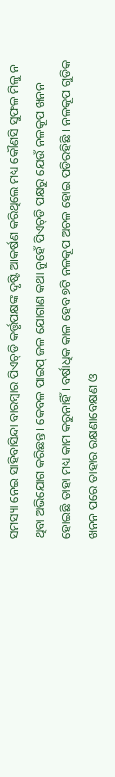ସମସ୍ୟା ନେଇ ସାହିବାସିନ୍ଦା ବାରମ୍ବାର ପିଏଚ୍‌ଡି କର୍ତ୍ତୃପକ୍ଷଙ୍କ ଦୃଷ୍ଟି ଆକର୍ଷଣ କରିଥିଲେ ମଧ୍ୟ କୌଣସି ସୁଫଳ ମିଳୁ ନ ଥିବା ଅଭିଯୋଗ କରିଛନ୍ତ। କେବଳ ପାଇପ୍‌ ଜଳ ଯୋଗାଣ କଥା ନୁହେଁ ପିଏଚ୍‌ଡି ପକ୍ଷରୁ ଯେଉଁ ନଳକୂପ ଖନନ ହୋଇଛି ତାହା ମଧ୍ୟ କାମ କରୁନାହିଁ । ବର୍ଷାଧିକ କାଳ ହେବ ୭ଟି ନଳକୂପ ଅଚଳ ହୋଇ ପଡିରହିଛି । ନଳକୂପ ଗୁଡିକ ଖନନ ପରେ ତାହାର ରକ୍ଷଣାବେକ୍ଷଣ ଓ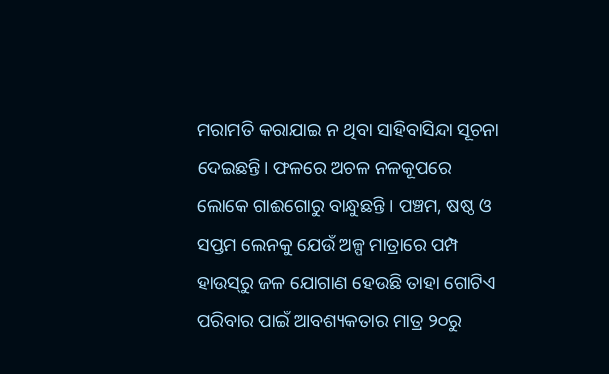ମରାମତି କରାଯାଇ ନ ଥିବା ସାହିବାସିନ୍ଦା ସୂଚନା ଦେଇଛନ୍ତି। ଫଳରେ ଅଚଳ ନଳକୂପରେ ଲୋକେ ଗାଈଗୋରୁ ବାନ୍ଧୁଛନ୍ତି । ପଞ୍ଚମ, ଷଷ୍ଠ ଓ ସପ୍ତମ ଲେନକୁ ଯେଉଁ ଅଳ୍ପ ମାତ୍ରାରେ ପମ୍ପ ହାଉସ୍‌ରୁ ଜଳ ଯୋଗାଣ ହେଉଛି ତାହା ଗୋଟିଏ ପରିବାର ପାଇଁ ଆବଶ୍ୟକତାର ମାତ୍ର ୨୦ରୁ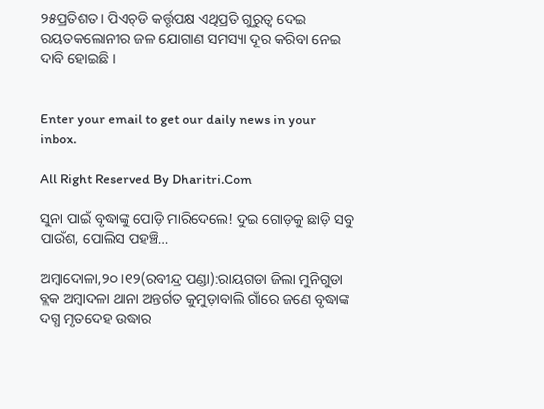୨୫ପ୍ରତିଶତ। ପିଏଚ୍‌ଡି କର୍ତ୍ତୃପକ୍ଷ ଏଥିପ୍ରତି ଗୁରୁତ୍ୱ ଦେଇ ରୟତକଲୋନୀର ଜଳ ଯୋଗାଣ ସମସ୍ୟା ଦୂର କରିବା ନେଇ ଦାବି ହୋଇଛି ।


Enter your email to get our daily news in your inbox.

All Right Reserved By Dharitri.Com

ସୁନା ପାଇଁ ବୃଦ୍ଧାଙ୍କୁ ପୋଡ଼ି ମାରିଦେଲେ! ଦୁଇ ଗୋଡ଼କୁ ଛାଡ଼ି ସବୁ ପାଉଁଶ, ପୋଲିସ ପହଞ୍ଚି…

ଅମ୍ବାଦୋଳା,୨୦।୧୨(ରବୀନ୍ଦ୍ର ପଣ୍ଡା):ରାୟଗଡା ଜିଲା ମୁନିଗୁଡା ବ୍ଲକ ଅମ୍ବାଦଳା ଥାନା ଅନ୍ତର୍ଗତ କୁମୁଡ଼ାବାଲି ଗାଁରେ ଜଣେ ବୃଦ୍ଧାଙ୍କ ଦଗ୍ଧ ମୃତଦେହ ଉଦ୍ଧାର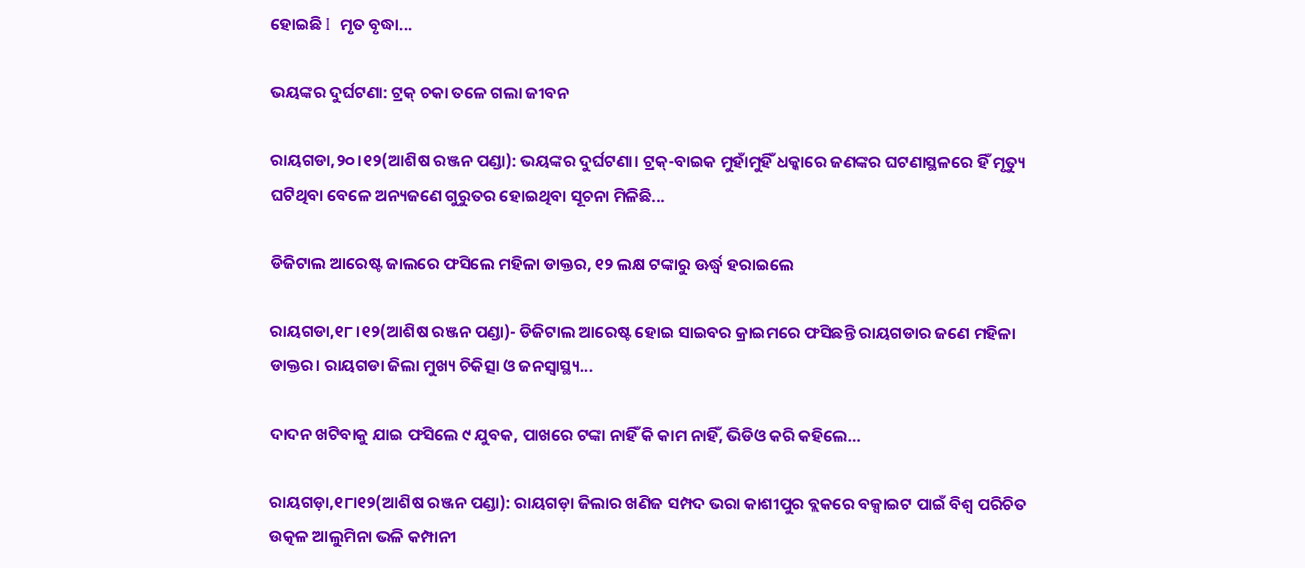ହୋଇଛି I  ମୃତ ବୃଦ୍ଧା...

ଭୟଙ୍କର ଦୁର୍ଘଟଣା: ଟ୍ରକ୍‌ ଚକା ତଳେ ଗଲା ଜୀବନ

ରାୟଗଡା,୨୦।୧୨(ଆଶିଷ ରଞ୍ଜନ ପଣ୍ଡା): ଭୟଙ୍କର ଦୁର୍ଘଟଣା। ଟ୍ରକ୍‌-ବାଇକ ମୁହାଁମୁହିଁ ଧକ୍କାରେ ଜଣଙ୍କର ଘଟଣାସ୍ଥଳରେ ହିଁ ମୃତ୍ୟୁ ଘଟିଥିବା ବେଳେ ଅନ୍ୟଜଣେ ଗୁରୁତର ହୋଇଥିବା ସୂଚନା ମିଳିଛି...

ଡିଜିଟାଲ ଆରେଷ୍ଟ ଜାଲରେ ଫସିଲେ ମହିଳା ଡାକ୍ତର, ୧୨ ଲକ୍ଷ ଟଙ୍କାରୁ ଊର୍ଦ୍ଧ୍ୱ ହରାଇଲେ

ରାୟଗଡା,୧୮।୧୨(ଆଶିଷ ରଞ୍ଜନ ପଣ୍ଡା)- ଡିଜିଟାଲ ଆରେଷ୍ଟ ହୋଇ ସାଇବର କ୍ରାଇମରେ ଫସିଛନ୍ତି ରାୟଗଡାର ଜଣେ ମହିଳା ଡାକ୍ତର। ରାୟଗଡା ଜିଲା ମୁଖ୍ୟ ଚିକିତ୍ସା ଓ ଜନସ୍ବାସ୍ଥ୍ୟ...

ଦାଦନ ଖଟିବାକୁ ଯାଇ ଫସିଲେ ୯ ଯୁବକ, ପାଖରେ ଟଙ୍କା ନାହିଁ କି କାମ ନାହିଁ, ଭିଡିଓ କରି କହିଲେ…

ରାୟଗଡ଼ା,୧୮ା୧୨(ଆଶିଷ ରଞ୍ଜନ ପଣ୍ଡା): ରାୟଗଡ଼ା ଜିଲାର ଖଣିଜ ସମ୍ପଦ ଭରା କାଶୀପୁର ବ୍ଲକରେ ବକ୍ସାଇଟ ପାଇଁ ବିଶ୍ବ ପରିଚିତ ଉତ୍କଳ ଆଲୁମିନା ଭଳି କମ୍ପାନୀ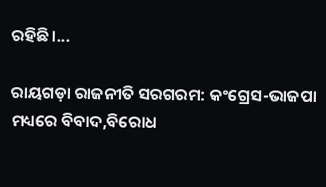ରହିଛି।...

ରାୟଗଡ଼ା ରାଜନୀତି ସରଗରମ: କଂଗ୍ରେସ-ଭାଜପା ମଧ୍ୟରେ ବିବାଦ,ବିରୋଧ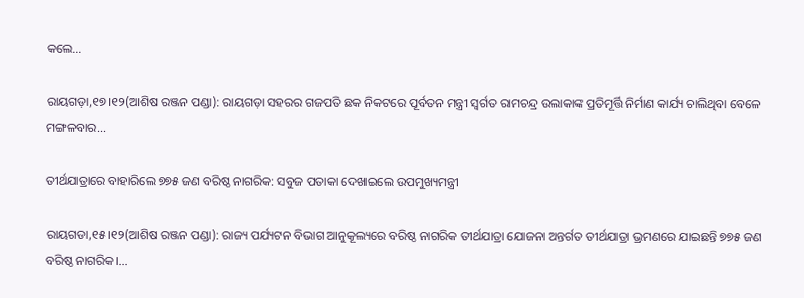କଲେ…

ରାୟଗଡ଼ା,୧୭।୧୨(ଆଶିଷ ରଞ୍ଜନ ପଣ୍ଡା): ରାୟଗଡ଼ା ସହରର ଗଜପତି ଛକ ନିକଟରେ ପୂର୍ବତନ ମନ୍ତ୍ରୀ ସ୍ବର୍ଗତ ରାମଚନ୍ଦ୍ର ଉଲାକାଙ୍କ ପ୍ରତିମୂର୍ତ୍ତି ନିର୍ମାଣ କାର୍ଯ୍ୟ ଚାଲିଥିବା ବେଳେ ମଙ୍ଗଳବାର...

ତୀର୍ଥଯାତ୍ରାରେ ବାହାରିଲେ ୭୭୫ ଜଣ ବରିଷ୍ଠ ନାଗରିକ: ସବୁଜ ପତାକା ଦେଖାଇଲେ ଉପମୁଖ୍ୟମନ୍ତ୍ରୀ

ରାୟଗଡା,୧୫।୧୨(ଆଶିଷ ରଞ୍ଜନ ପଣ୍ଡା): ରାଜ୍ୟ ପର୍ଯ୍ୟଟନ ବିଭାଗ ଆନୁକୂଲ୍ୟରେ ବରିଷ୍ଠ ନାଗରିକ ତୀର୍ଥଯାତ୍ରା ଯୋଜନା ଅନ୍ତର୍ଗତ ତୀର୍ଥଯାତ୍ରା ଭ୍ରମଣରେ ଯାଇଛନ୍ତି ୭୭୫ ଜଣ ବରିଷ୍ଠ ନାଗରିକ।...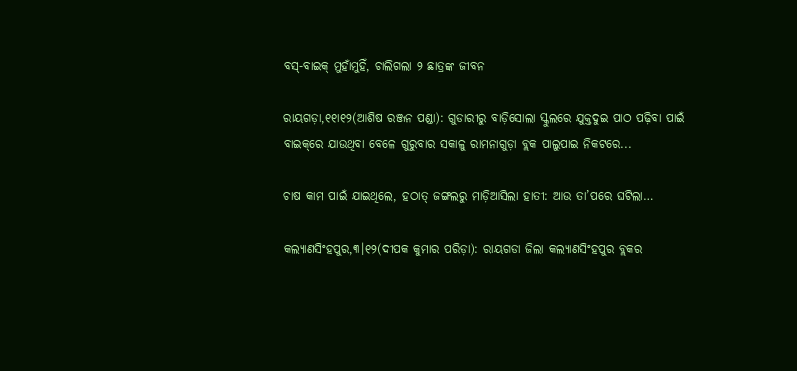ବସ୍‌-ବାଇକ୍‌ ମୁହାଁମୁହିଁ, ଚାଲିଗଲା ୨ ଛାତ୍ରଙ୍କ ଜୀବନ

ରାୟଗଡ଼ା,୧୧ା୧୨(ଆଶିଷ ରଞ୍ଜନ ପଣ୍ଡା): ଗୁଡାରୀରୁ ବାଡ଼ିସୋଲା ସ୍କୁଲରେ ଯୁକ୍ତଦୁଇ ପାଠ ପଢ଼ିବା ପାଇଁ ବାଇକ୍‌ରେ ଯାଉଥିବା ବେଳେ ଗୁରୁବାର ସକାଳୁ ରାମନାଗୁଡ଼ା ବ୍ଲକ ପାଲୁପାଇ ନିକଟରେ...

ଚାଷ କାମ ପାଇଁ ଯାଇଥିଲେ, ହଠାତ୍‌ ଜଙ୍ଗଲରୁ ମାଡ଼ିଆସିଲା ହାତୀ: ଆଉ ତା’ପରେ ଘଟିଲା…

କଲ୍ୟାଣସିଂହପୁର,୩।୧୨(ଦୀପକ କୁମାର ପରିଡ଼ା): ରାୟଗଡା ଜିଲା କଲ୍ୟାଣସିଂହପୁର ବ୍ଲକର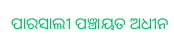ପାରସାଲୀ ପଞ୍ଚାୟତ ଅଧୀନ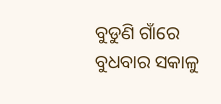ବୁଡୁଣି ଗାଁରେ ବୁଧବାର ସକାଳୁ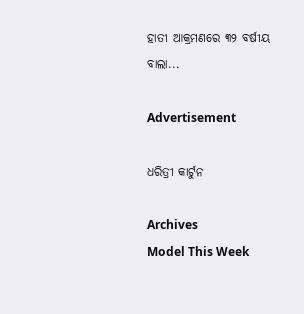ହାତୀ ଆକ୍ରମଣରେ ୩୨ ବର୍ଷୀୟ ବାଲା...

Advertisement

ଧରିତ୍ରୀ କାର୍ଟୁନ

Archives
Model This Week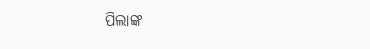ପିଲାଙ୍କ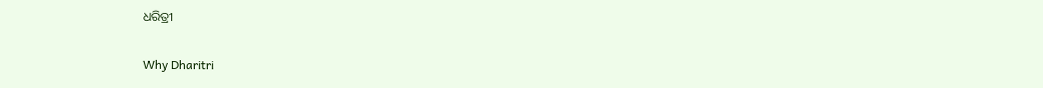ଧରିତ୍ରୀ

Why Dharitri